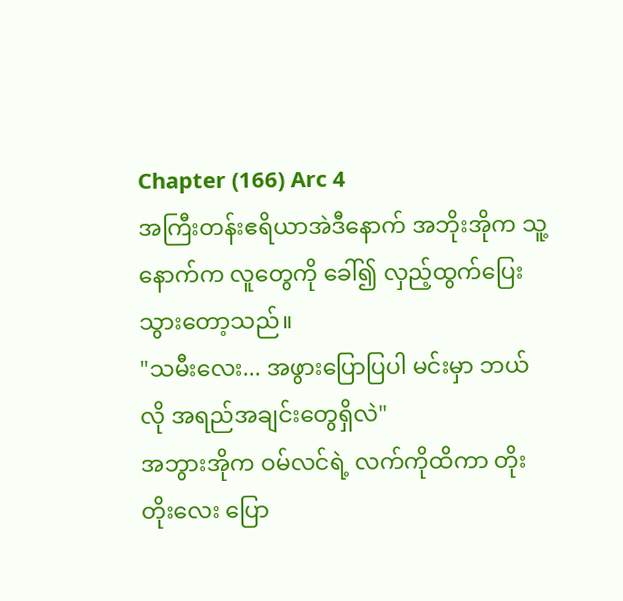Chapter (166) Arc 4
အကြီးတန်းဧရိယာအဲဒီနောက် အဘိုးအိုက သူ့နောက်က လူတွေကို ခေါ်၍ လှည့်ထွက်ပြေးသွားတော့သည်။
"သမီးလေး... အဖွားပြောပြပါ မင်းမှာ ဘယ်လို အရည်အချင်းတွေရှိလဲ"
အဘွားအိုက ဝမ်လင်ရဲ့ လက်ကိုထိကာ တိုးတိုးလေး ပြော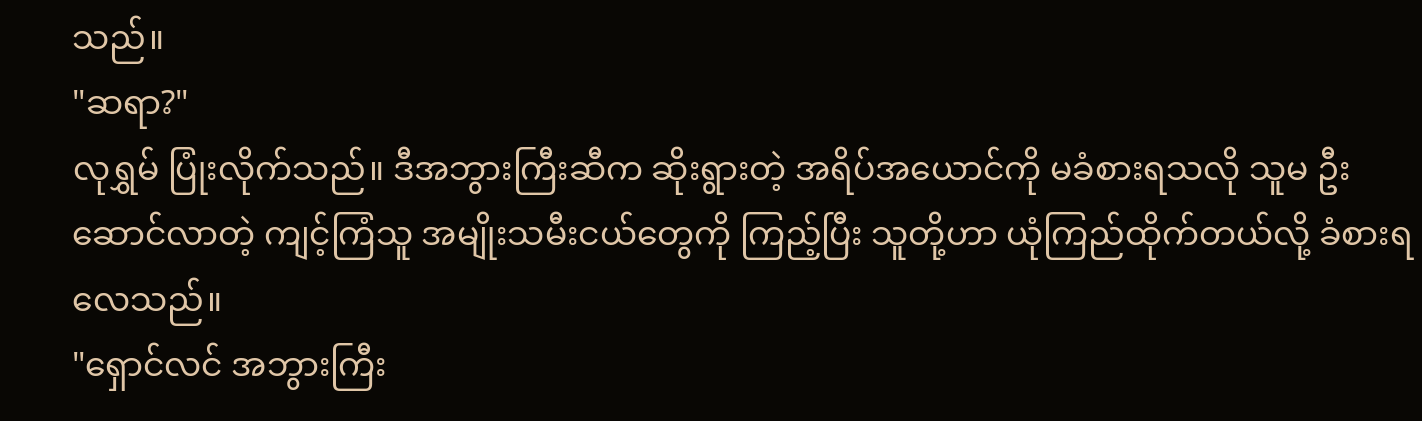သည်။
"ဆရာ?"
လုရွှမ် ပြုံးလိုက်သည်။ ဒီအဘွားကြီးဆီက ဆိုးရွားတဲ့ အရိပ်အယောင်ကို မခံစားရသလို သူမ ဦးဆောင်လာတဲ့ ကျင့်ကြံသူ အမျိုးသမီးငယ်တွေကို ကြည့်ပြီး သူတို့ဟာ ယုံကြည်ထိုက်တယ်လို့ ခံစားရလေသည်။
"ရှောင်လင် အဘွားကြီး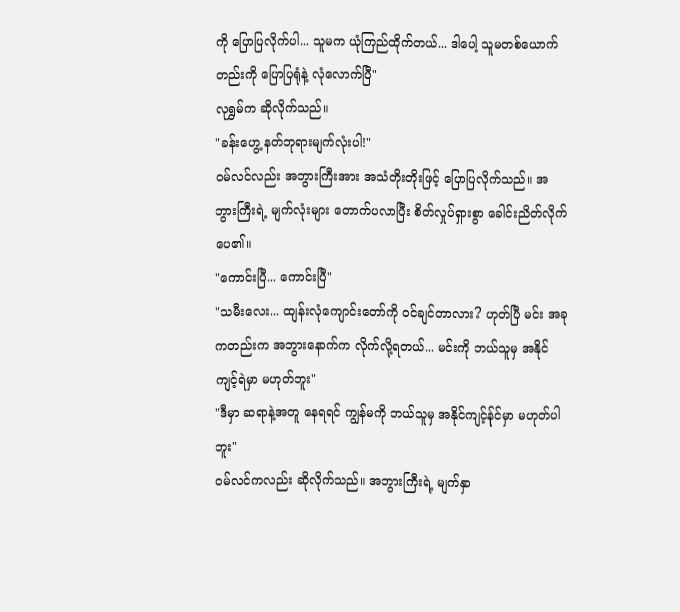ကို ပြောပြလိုက်ပါ... သူမက ယုံကြည်ထိုက်တယ်... ဒါပေါ့ သူမတစ်ယောက်တည်းကို ပြောပြရုံနဲ့ လုံလောက်ပြီ"
လုရွှမ်က ဆိုလိုက်သည်။
"ခန်းဟွေ့ နတ်ဘုရားမျက်လုံးပါ!"
ဝမ်လင်လည်း အဘွားကြီးအား အသံတိုးတိုးဖြင့် ပြောပြလိုက်သည်။ အဘွားကြီးရဲ့ မျက်လုံးများ တောက်ပလာပြီး စိတ်လှုပ်ရှားစွာ ခေါင်းညိတ်လိုက်ပေ၏။
"ကောင်းပြီ... ကောင်းပြီ"
"သမီးလေး... ထျန်းလုံကျောင်းတော်ကို ဝင်ချင်တာလား? ဟုတ်ပြီ မင်း အခုကတည်းက အဘွားနောက်က လိုက်လို့ရတယ်... မင်းကို ဘယ်သူမှ အနိုင်ကျင့်ရဲမှာ မဟုတ်ဘူး"
"ဒီမှာ ဆရာနဲ့အတူ နေရရင် ကျွန်မကို ဘယ်သူမှ အနိုင်ကျင့်န်ုင်မှာ မဟုတ်ပါဘူး"
ဝမ်လင်ကလည်း ဆိုလိုက်သည်။ အဘွားကြီးရဲ့ မျက်နှာ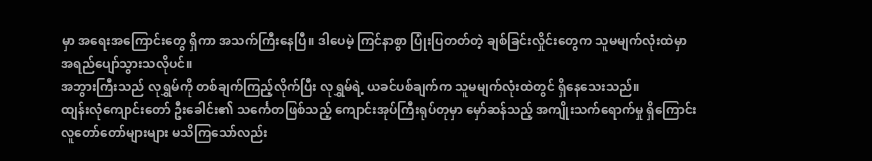မှာ အရေးအကြောင်းတွေ ရှိကာ အသက်ကြီးနေပြီ။ ဒါပေမဲ့ ကြင်နာစွာ ပြုံးပြတတ်တဲ့ ချစ်ခြင်းလှိုင်းတွေက သူမမျက်လုံးထဲမှာ အရည်ပျော်သွားသလိုပင်။
အဘွားကြီးသည် လုရွှမ်ကို တစ်ချက်ကြည့်လိုက်ပြီး လုရွှမ်ရဲ့ ယခင်ပစ်ချက်က သူမမျက်လုံးထဲတွင် ရှိနေသေးသည်။
ထျန်းလုံကျောင်းတော် ဦးခေါင်း၏ သင်္ကေတဖြစ်သည့် ကျောင်းအုပ်ကြီးရုပ်တုမှာ မှော်ဆန်သည့် အကျိုးသက်ရောက်မှု ရှိကြောင်း လူတော်တော်များများ မသိကြသော်လည်း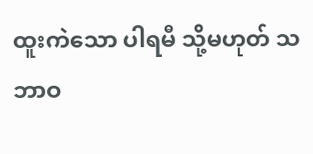ထူးကဲသော ပါရမီ သို့မဟုတ် သဘာဝ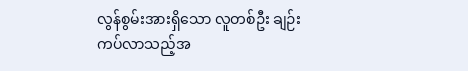လွန်စွမ်းအားရှိသော လူတစ်ဦး ချဉ်းကပ်လာသည့်အ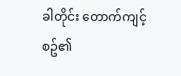ခါတိုင်း တောက်ကျင့်စဥ်၏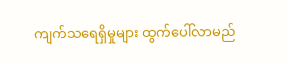ကျက်သရေရှိမှုများ ထွက်ပေါ်လာမည်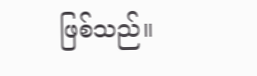ဖြစ်သည်။